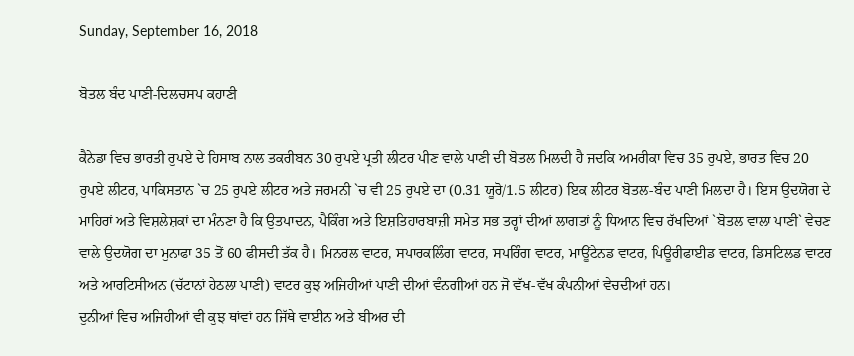Sunday, September 16, 2018

ਬੋਤਲ ਬੰਦ ਪਾਣੀ-ਦਿਲਚਸਪ ਕਹਾਣੀ

ਕੈਨੇਡਾ ਵਿਚ ਭਾਰਤੀ ਰੁਪਏ ਦੇ ਹਿਸਾਬ ਨਾਲ ਤਕਰੀਬਨ 30 ਰੁਪਏ ਪ੍ਰਤੀ ਲੀਟਰ ਪੀਣ ਵਾਲੇ ਪਾਣੀ ਦੀ ਬੋਤਲ ਮਿਲਦੀ ਹੈ ਜਦਕਿ ਅਮਰੀਕਾ ਵਿਚ 35 ਰੁਪਏ, ਭਾਰਤ ਵਿਚ 20 ਰੁਪਏ ਲੀਟਰ, ਪਾਕਿਸਤਾਨ `ਚ 25 ਰੁਪਏ ਲੀਟਰ ਅਤੇ ਜਰਮਨੀ `ਚ ਵੀ 25 ਰੁਪਏ ਦਾ (0.31 ਯੂਰੋ/1.5 ਲੀਟਰ) ਇਕ ਲੀਟਰ ਬੋਤਲ-ਬੰਦ ਪਾਣੀ ਮਿਲਦਾ ਹੈ। ਇਸ ਉਦਯੋਗ ਦੇ ਮਾਹਿਰਾਂ ਅਤੇ ਵਿਸ਼ਲੇਸ਼ਕਾਂ ਦਾ ਮੰਨਣਾ ਹੈ ਕਿ ਉਤਪਾਦਨ, ਪੈਕਿੰਗ ਅਤੇ ਇਸ਼ਤਿਹਾਰਬਾਜ਼ੀ ਸਮੇਤ ਸਭ ਤਰ੍ਹਾਂ ਦੀਆਂ ਲਾਗਤਾਂ ਨੂੰ ਧਿਆਨ ਵਿਚ ਰੱਖਦਿਆਂ `ਬੋਤਲ ਵਾਲਾ ਪਾਣੀ` ਵੇਚਣ ਵਾਲੇ ਉਦਯੋਗ ਦਾ ਮੁਨਾਫਾ 35 ਤੋਂ 60 ਫੀਸਦੀ ਤੱਕ ਹੈ। ਮਿਨਰਲ ਵਾਟਰ, ਸਪਾਰਕਲਿੰਗ ਵਾਟਰ, ਸਪਰਿੰਗ ਵਾਟਰ, ਮਾਊਂਟੇਨਡ ਵਾਟਰ, ਪਿਊਰੀਫਾਈਡ ਵਾਟਰ, ਡਿਸਟਿਲਡ ਵਾਟਰ ਅਤੇ ਆਰਟਿਸੀਅਨ (ਚੱਟਾਨਾਂ ਹੇਠਲਾ ਪਾਣੀ) ਵਾਟਰ ਕੁਝ ਅਜਿਹੀਆਂ ਪਾਣੀ ਦੀਆਂ ਵੰਨਗੀਆਂ ਹਨ ਜੋ ਵੱਖ-ਵੱਖ ਕੰਪਨੀਆਂ ਵੇਚਦੀਆਂ ਹਨ।
ਦੁਨੀਆਂ ਵਿਚ ਅਜਿਹੀਆਂ ਵੀ ਕੁਝ ਥਾਂਵਾਂ ਹਨ ਜਿੱਥੇ ਵਾਈਨ ਅਤੇ ਬੀਅਰ ਦੀ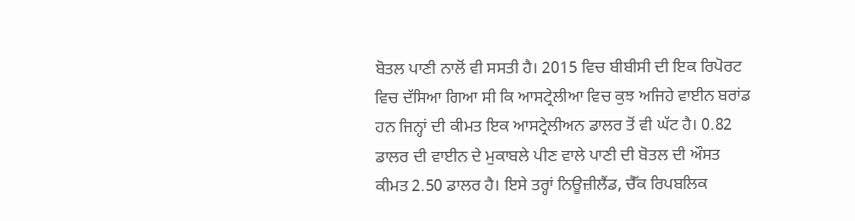ਬੋਤਲ ਪਾਣੀ ਨਾਲੋਂ ਵੀ ਸਸਤੀ ਹੈ। 2015 ਵਿਚ ਬੀਬੀਸੀ ਦੀ ਇਕ ਰਿਪੋਰਟ ਵਿਚ ਦੱਸਿਆ ਗਿਆ ਸੀ ਕਿ ਆਸਟ੍ਰੇਲੀਆ ਵਿਚ ਕੁਝ ਅਜਿਹੇ ਵਾਈਨ ਬਰਾਂਡ ਹਨ ਜਿਨ੍ਹਾਂ ਦੀ ਕੀਮਤ ਇਕ ਆਸਟ੍ਰੇਲੀਅਨ ਡਾਲਰ ਤੋਂ ਵੀ ਘੱਟ ਹੈ। 0.82 ਡਾਲਰ ਦੀ ਵਾਈਨ ਦੇ ਮੁਕਾਬਲੇ ਪੀਣ ਵਾਲੇ ਪਾਣੀ ਦੀ ਬੋਤਲ ਦੀ ਔਸਤ ਕੀਮਤ 2.50 ਡਾਲਰ ਹੈ। ਇਸੇ ਤਰ੍ਹਾਂ ਨਿਊਜ਼ੀਲੈਂਡ, ਚੈੱਕ ਰਿਪਬਲਿਕ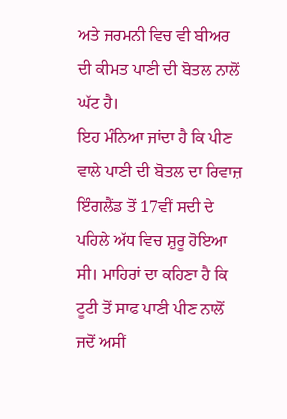ਅਤੇ ਜਰਮਨੀ ਵਿਚ ਵੀ ਬੀਅਰ ਦੀ ਕੀਮਤ ਪਾਣੀ ਦੀ ਬੋਤਲ ਨਾਲੋਂ ਘੱਟ ਹੈ।
ਇਹ ਮੰਨਿਆ ਜਾਂਦਾ ਹੈ ਕਿ ਪੀਣ ਵਾਲੇ ਪਾਣੀ ਦੀ ਬੋਤਲ ਦਾ ਰਿਵਾਜ਼ ਇੰਗਲੈਂਡ ਤੋਂ 17ਵੀਂ ਸਦੀ ਦੇ ਪਹਿਲੇ ਅੱਧ ਵਿਚ ਸ਼ੁਰੂ ਹੋਇਆ ਸੀ। ਮਾਹਿਰਾਂ ਦਾ ਕਹਿਣਾ ਹੈ ਕਿ ਟੂਟੀ ਤੋਂ ਸਾਫ ਪਾਣੀ ਪੀਣ ਨਾਲੋਂ ਜਦੋਂ ਅਸੀਂ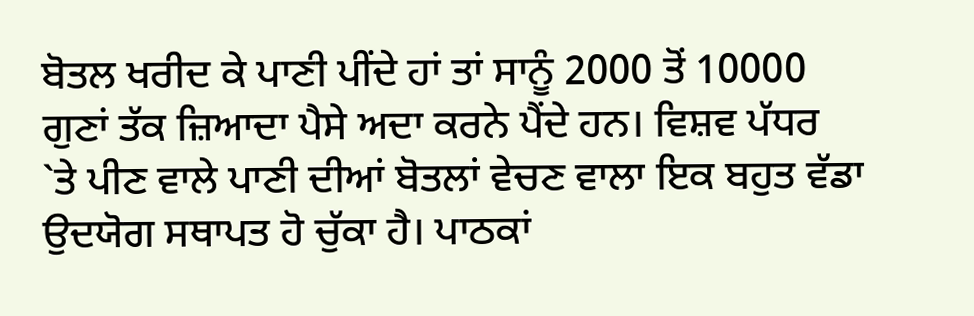ਬੋਤਲ ਖਰੀਦ ਕੇ ਪਾਣੀ ਪੀਂਦੇ ਹਾਂ ਤਾਂ ਸਾਨੂੰ 2000 ਤੋਂ 10000 ਗੁਣਾਂ ਤੱਕ ਜ਼ਿਆਦਾ ਪੈਸੇ ਅਦਾ ਕਰਨੇ ਪੈਂਦੇ ਹਨ। ਵਿਸ਼ਵ ਪੱਧਰ `ਤੇ ਪੀਣ ਵਾਲੇ ਪਾਣੀ ਦੀਆਂ ਬੋਤਲਾਂ ਵੇਚਣ ਵਾਲਾ ਇਕ ਬਹੁਤ ਵੱਡਾ ਉਦਯੋਗ ਸਥਾਪਤ ਹੋ ਚੁੱਕਾ ਹੈ। ਪਾਠਕਾਂ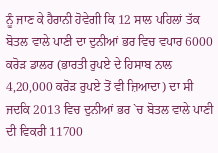ਨੂੰ ਜਾਣ ਕੇ ਹੈਰਾਨੀ ਹੋਵੇਗੀ ਕਿ 12 ਸਾਲ ਪਹਿਲਾਂ ਤੱਕ ਬੋਤਲ ਵਾਲੇ ਪਾਣੀ ਦਾ ਦੁਨੀਆਂ ਭਰ ਵਿਚ ਵਪਾਰ 6000 ਕਰੋੜ ਡਾਲਰ (ਭਾਰਤੀ ਰੁਪਏ ਦੇ ਹਿਸਾਬ ਨਾਲ 4,20,000 ਕਰੋੜ ਰੁਪਏ ਤੋਂ ਵੀ ਜ਼ਿਆਦਾ) ਦਾ ਸੀ ਜਦਕਿ 2013 ਵਿਚ ਦੁਨੀਆਂ ਭਰ `ਚ ਬੋਤਲ ਵਾਲੇ ਪਾਣੀ ਦੀ ਵਿਕਰੀ 11700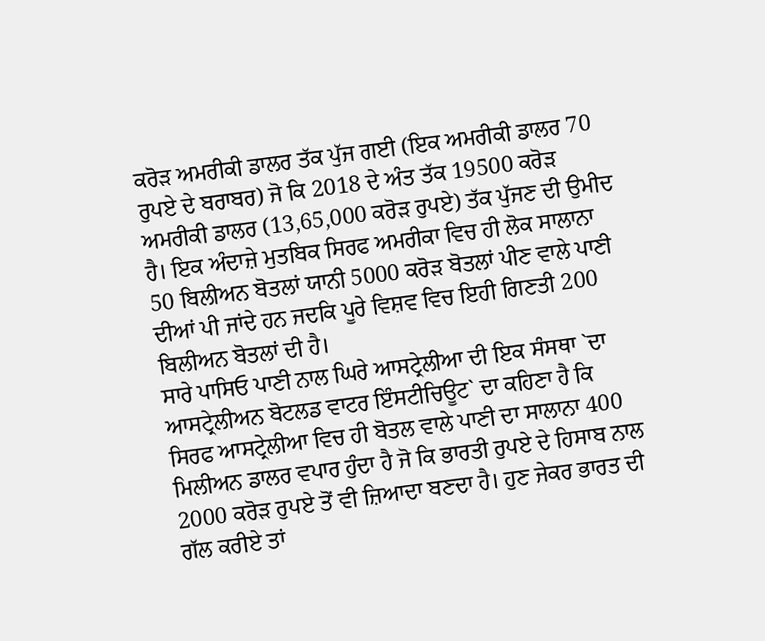ਕਰੋੜ ਅਮਰੀਕੀ ਡਾਲਰ ਤੱਕ ਪੁੱਜ ਗਈ (ਇਕ ਅਮਰੀਕੀ ਡਾਲਰ 70 ਰੁਪਏ ਦੇ ਬਰਾਬਰ) ਜੋ ਕਿ 2018 ਦੇ ਅੰਤ ਤੱਕ 19500 ਕਰੋੜ ਅਮਰੀਕੀ ਡਾਲਰ (13,65,000 ਕਰੋੜ ਰੁਪਏ) ਤੱਕ ਪੁੱਜਣ ਦੀ ਉਮੀਦ ਹੈ। ਇਕ ਅੰਦਾਜ਼ੇ ਮੁਤਬਿਕ ਸਿਰਫ ਅਮਰੀਕਾ ਵਿਚ ਹੀ ਲੋਕ ਸਾਲਾਨਾ 50 ਬਿਲੀਅਨ ਬੋਤਲਾਂ ਯਾਨੀ 5000 ਕਰੋੜ ਬੋਤਲਾਂ ਪੀਣ ਵਾਲੇ ਪਾਣੀ ਦੀਆਂ ਪੀ ਜਾਂਦੇ ਹਨ ਜਦਕਿ ਪੂਰੇ ਵਿਸ਼ਵ ਵਿਚ ਇਹੀ ਗਿਣਤੀ 200 ਬਿਲੀਅਨ ਬੋਤਲਾਂ ਦੀ ਹੈ।
ਸਾਰੇ ਪਾਸਿਓ ਪਾਣੀ ਨਾਲ ਘਿਰੇ ਆਸਟ੍ਰੇਲੀਆ ਦੀ ਇਕ ਸੰਸਥਾ `ਦਾ ਆਸਟ੍ਰੇਲੀਅਨ ਬੋਟਲਡ ਵਾਟਰ ਇੰਸਟੀਚਿਊਟ` ਦਾ ਕਹਿਣਾ ਹੈ ਕਿ ਸਿਰਫ ਆਸਟ੍ਰੇਲੀਆ ਵਿਚ ਹੀ ਬੋਤਲ ਵਾਲੇ ਪਾਣੀ ਦਾ ਸਾਲਾਨਾ 400 ਮਿਲੀਅਨ ਡਾਲਰ ਵਪਾਰ ਹੁੰਦਾ ਹੈ ਜੋ ਕਿ ਭਾਰਤੀ ਰੁਪਏ ਦੇ ਹਿਸਾਬ ਨਾਲ 2000 ਕਰੋੜ ਰੁਪਏ ਤੋਂ ਵੀ ਜ਼ਿਆਦਾ ਬਣਦਾ ਹੈ। ਹੁਣ ਜੇਕਰ ਭਾਰਤ ਦੀ ਗੱਲ ਕਰੀਏ ਤਾਂ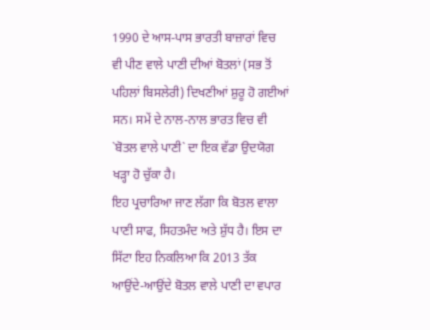1990 ਦੇ ਆਸ-ਪਾਸ ਭਾਰਤੀ ਬਾਜ਼ਾਰਾਂ ਵਿਚ ਵੀ ਪੀਣ ਵਾਲੇ ਪਾਣੀ ਦੀਆਂ ਬੋਤਲਾਂ (ਸਭ ਤੋਂ ਪਹਿਲਾਂ ਬਿਸਲੇਰੀ) ਦਿਖਣੀਆਂ ਸ਼ੁਰੂ ਹੋ ਗਈਆਂ ਸਨ। ਸਮੇਂ ਦੇ ਨਾਲ-ਨਾਲ ਭਾਰਤ ਵਿਚ ਵੀ `ਬੋਤਲ ਵਾਲੇ ਪਾਣੀ` ਦਾ ਇਕ ਵੱਡਾ ਉਦਯੋਗ ਖੜ੍ਹਾ ਹੋ ਚੁੱਕਾ ਹੈ।
ਇਹ ਪ੍ਰਚਾਰਿਆ ਜਾਣ ਲੱਗਾ ਕਿ ਬੋਤਲ ਵਾਲਾ ਪਾਣੀ ਸਾਫ, ਸਿਹਤਮੰਦ ਅਤੇ ਸ਼ੁੱਧ ਹੈ। ਇਸ ਦਾ ਸਿੱਟਾ ਇਹ ਨਿਕਲਿਆ ਕਿ 2013 ਤੱਕ ਆਉਂਦੇ-ਆਉਂਦੇ ਬੋਤਲ ਵਾਲੇ ਪਾਣੀ ਦਾ ਵਪਾਰ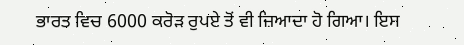ਭਾਰਤ ਵਿਚ 6000 ਕਰੋੜ ਰੁਪਏ ਤੋਂ ਵੀ ਜ਼ਿਆਦਾ ਹੋ ਗਿਆ। ਇਸ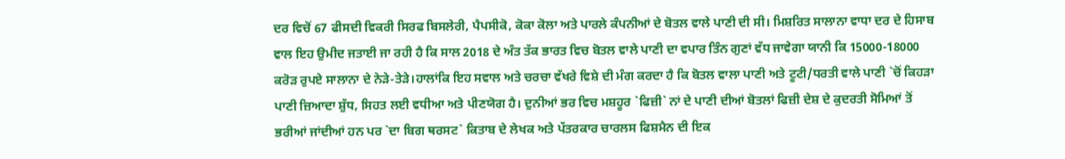ਦਰ ਵਿਚੋਂ 67 ਫੀਸਦੀ ਵਿਕਰੀ ਸਿਰਫ ਬਿਸਲੇਰੀ, ਪੈਪਸੀਕੋ, ਕੋਕਾ ਕੋਲਾ ਅਤੇ ਪਾਰਲੇ ਕੰਪਨੀਆਂ ਦੇ ਬੋਤਲ ਵਾਲੇ ਪਾਣੀ ਦੀ ਸੀ। ਮਿਸ਼ਰਿਤ ਸਾਲਾਨਾ ਵਾਧਾ ਦਰ ਦੇ ਹਿਸਾਬ ਵਾਲ ਇਹ ਉਮੀਦ ਜਤਾਈ ਜਾ ਰਹੀ ਹੈ ਕਿ ਸਾਲ 2018 ਦੇ ਅੰਤ ਤੱਕ ਭਾਰਤ ਵਿਚ ਬੋਤਲ ਵਾਲੇ ਪਾਣੀ ਦਾ ਵਪਾਰ ਤਿੰਨ ਗੁਣਾਂ ਵੱਧ ਜਾਵੇਗਾ ਯਾਨੀ ਕਿ 15000-18000 ਕਰੋੜ ਰੁਪਏ ਸਾਲਾਨਾ ਦੇ ਨੇੜੇ-ਤੇੜੇ।ਹਾਲਾਂਕਿ ਇਹ ਸਵਾਲ ਅਤੇ ਚਰਚਾ ਵੱਖਰੇ ਵਿਸ਼ੇ ਦੀ ਮੰਗ ਕਰਦਾ ਹੈ ਕਿ ਬੋਤਲ ਵਾਲਾ ਪਾਣੀ ਅਤੇ ਟੂਟੀ/ਧਰਤੀ ਵਾਲੇ ਪਾਣੀ `ਚੋਂ ਕਿਹੜਾ ਪਾਣੀ ਜ਼ਿਆਦਾ ਸ਼ੁੱਧ, ਸਿਹਤ ਲਈ ਵਧੀਆ ਅਤੇ ਪੀਣਯੋਗ ਹੈ। ਦੁਨੀਆਂ ਭਰ ਵਿਚ ਮਸ਼ਹੂਰ `ਫਿਜ਼ੀ` ਨਾਂ ਦੇ ਪਾਣੀ ਦੀਆਂ ਬੋਤਲਾਂ ਫਿਜ਼ੀ ਦੇਸ਼ ਦੇ ਕੁਦਰਤੀ ਸੋਮਿਆਂ ਤੋਂ ਭਰੀਆਂ ਜਾਂਦੀਆਂ ਹਨ ਪਰ `ਦਾ ਬਿਗ ਥਰਸਟ` ਕਿਤਾਬ ਦੇ ਲੇਖਕ ਅਤੇ ਪੱਤਰਕਾਰ ਚਾਰਲਸ ਫਿਸ਼ਮੈਨ ਦੀ ਇਕ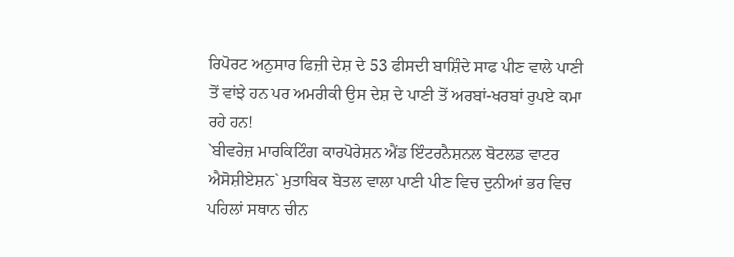ਰਿਪੋਰਟ ਅਨੁਸਾਰ ਫਿਜ਼ੀ ਦੇਸ਼ ਦੇ 53 ਫੀਸਦੀ ਬਾਸ਼ਿੰਦੇ ਸਾਫ ਪੀਣ ਵਾਲੇ ਪਾਣੀ ਤੋਂ ਵਾਂਝੇ ਹਨ ਪਰ ਅਮਰੀਕੀ ਉਸ ਦੇਸ਼ ਦੇ ਪਾਣੀ ਤੋਂ ਅਰਬਾਂ-ਖਰਬਾਂ ਰੁਪਏ ਕਮਾ ਰਹੇ ਹਨ!
`ਬੀਵਰੇਜ਼ ਮਾਰਕਿਟਿੰਗ ਕਾਰਪੋਰੇਸ਼ਨ ਐਂਡ ਇੰਟਰਨੈਸ਼ਨਲ ਬੋਟਲਡ ਵਾਟਰ ਐਸੋਸ਼ੀਏਸ਼ਨ` ਮੁਤਾਬਿਕ ਬੋਤਲ ਵਾਲਾ ਪਾਣੀ ਪੀਣ ਵਿਚ ਦੁਨੀਆਂ ਭਰ ਵਿਚ ਪਹਿਲਾਂ ਸਥਾਨ ਚੀਨ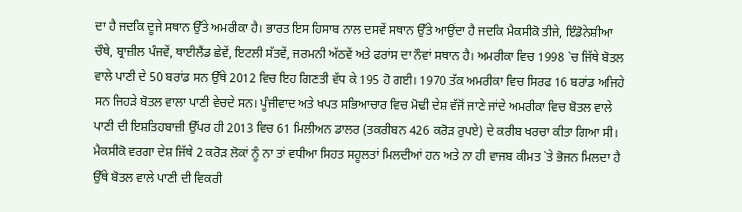ਦਾ ਹੈ ਜਦਕਿ ਦੂਜੇ ਸਥਾਨ ਉੱਤੇ ਅਮਰੀਕਾ ਹੈ। ਭਾਰਤ ਇਸ ਹਿਸਾਬ ਨਾਲ ਦਸਵੇਂ ਸਥਾਨ ਉੱਤੇ ਆਉਂਦਾ ਹੈ ਜਦਕਿ ਮੈਕਸੀਕੋ ਤੀਜੇ, ਇੰਡੋਨੇਸ਼ੀਆ ਚੌਥੇ, ਬ੍ਰਾਜ਼ੀਲ ਪੰਜਵੇਂ, ਥਾਈਲੈਂਡ ਛੇਵੇਂ, ਇਟਲੀ ਸੱਤਵੇਂ, ਜਰਮਨੀ ਅੱਠਵੇਂ ਅਤੇ ਫਰਾਂਸ ਦਾ ਨੌਵਾਂ ਸਥਾਨ ਹੈ। ਅਮਰੀਕਾ ਵਿਚ 1998 `ਚ ਜਿੱਥੇ ਬੋਤਲ ਵਾਲੇ ਪਾਣੀ ਦੇ 50 ਬਰਾਂਡ ਸਨ ਉੱਥੇ 2012 ਵਿਚ ਇਹ ਗਿਣਤੀ ਵੱਧ ਕੇ 195 ਹੋ ਗਈ। 1970 ਤੱਕ ਅਮਰੀਕਾ ਵਿਚ ਸਿਰਫ 16 ਬਰਾਂਡ ਅਜਿਹੇ ਸਨ ਜਿਹੜੇ ਬੋਤਲ ਵਾਲਾ ਪਾਣੀ ਵੇਚਦੇ ਸਨ। ਪੂੰਜੀਵਾਦ ਅਤੇ ਖਪਤ ਸਭਿਆਚਾਰ ਵਿਚ ਮੋਢੀ ਦੇਸ਼ ਵੱਜੋਂ ਜਾਣੇ ਜਾਂਦੇ ਅਮਰੀਕਾ ਵਿਚ ਬੋਤਲ ਵਾਲੇ ਪਾਣੀ ਦੀ ਇਸ਼ਤਿਹਬਾਜ਼ੀ ਉੱਪਰ ਹੀ 2013 ਵਿਚ 61 ਮਿਲੀਅਨ ਡਾਲਰ (ਤਕਰੀਬਨ 426 ਕਰੋੜ ਰੁਪਏ) ਦੇ ਕਰੀਬ ਖਰਚਾ ਕੀਤਾ ਗਿਆ ਸੀ।
ਮੈਕਸੀਕੋ ਵਰਗਾ ਦੇਸ਼ ਜਿੱਥੇ 2 ਕਰੋੜ ਲੋਕਾਂ ਨੂੰ ਨਾ ਤਾਂ ਵਧੀਆ ਸਿਹਤ ਸਹੂਲਤਾਂ ਮਿਲਦੀਆਂ ਹਨ ਅਤੇ ਨਾ ਹੀ ਵਾਜਬ ਕੀਮਤ `ਤੇ ਭੋਜਨ ਮਿਲਦਾ ਹੈ ਉੱਥੇ ਬੋਤਲ ਵਾਲੇ ਪਾਣੀ ਦੀ ਵਿਕਰੀ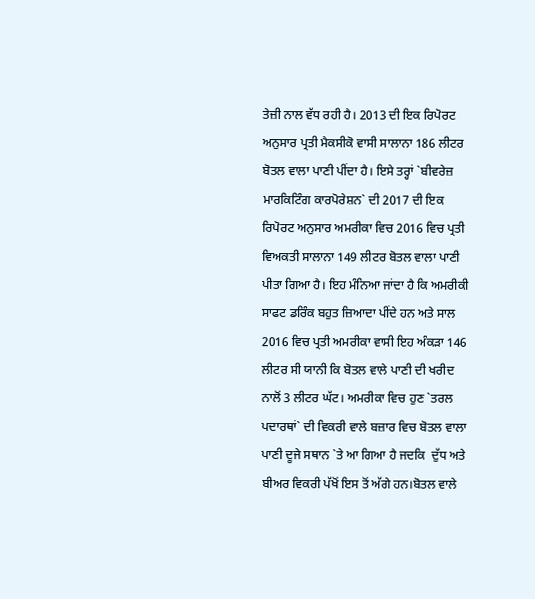ਤੇਜ਼ੀ ਨਾਲ ਵੱਧ ਰਹੀ ਹੈ। 2013 ਦੀ ਇਕ ਰਿਪੋਰਟ ਅਨੁਸਾਰ ਪ੍ਰਤੀ ਮੈਕਸੀਕੋ ਵਾਸੀ ਸਾਲਾਨਾ 186 ਲੀਟਰ ਬੋਤਲ ਵਾਲਾ ਪਾਣੀ ਪੀਂਦਾ ਹੈ। ਇਸੇ ਤਰ੍ਹਾਂ `ਬੀਵਰੇਜ਼ ਮਾਰਕਿਟਿੰਗ ਕਾਰਪੋਰੇਸ਼ਨ` ਦੀ 2017 ਦੀ ਇਕ ਰਿਪੋਰਟ ਅਨੁਸਾਰ ਅਮਰੀਕਾ ਵਿਚ 2016 ਵਿਚ ਪ੍ਰਤੀ ਵਿਅਕਤੀ ਸਾਲਾਨਾ 149 ਲੀਟਰ ਬੋਤਲ ਵਾਲਾ ਪਾਣੀ ਪੀਤਾ ਗਿਆ ਹੈ। ਇਹ ਮੰਨਿਆ ਜਾਂਦਾ ਹੈ ਕਿ ਅਮਰੀਕੀ ਸਾਫਟ ਡਰਿੰਕ ਬਹੁਤ ਜ਼ਿਆਦਾ ਪੀਂਦੇ ਹਨ ਅਤੇ ਸਾਲ 2016 ਵਿਚ ਪ੍ਰਤੀ ਅਮਰੀਕਾ ਵਾਸੀ ਇਹ ਅੰਕੜਾ 146 ਲੀਟਰ ਸੀ ਯਾਨੀ ਕਿ ਬੋਤਲ ਵਾਲੇ ਪਾਣੀ ਦੀ ਖਰੀਦ ਨਾਲੋਂ 3 ਲੀਟਰ ਘੱਟ। ਅਮਰੀਕਾ ਵਿਚ ਹੁਣ `ਤਰਲ ਪਦਾਰਥਾਂ` ਦੀ ਵਿਕਰੀ ਵਾਲੇ ਬਜ਼ਾਰ ਵਿਚ ਬੋਤਲ ਵਾਲਾ ਪਾਣੀ ਦੂਜੇ ਸਥਾਨ `ਤੇ ਆ ਗਿਆ ਹੈ ਜਦਕਿ  ਦੁੱਧ ਅਤੇ ਬੀਅਰ ਵਿਕਰੀ ਪੱਖੋਂ ਇਸ ਤੋਂ ਅੱਗੇ ਹਨ।ਬੋਤਲ ਵਾਲੇ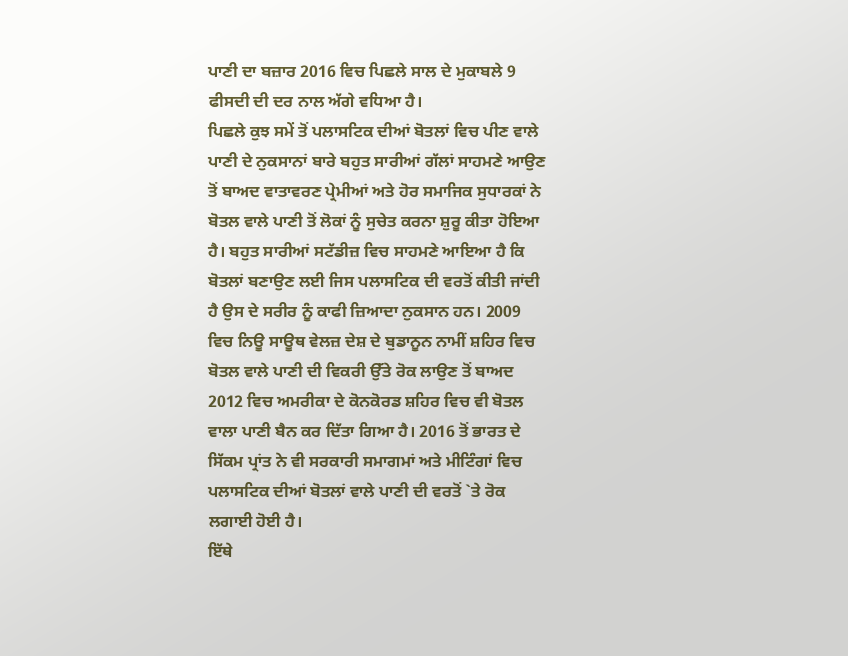ਪਾਣੀ ਦਾ ਬਜ਼ਾਰ 2016 ਵਿਚ ਪਿਛਲੇ ਸਾਲ ਦੇ ਮੁਕਾਬਲੇ 9 ਫੀਸਦੀ ਦੀ ਦਰ ਨਾਲ ਅੱਗੇ ਵਧਿਆ ਹੈ।
ਪਿਛਲੇ ਕੁਝ ਸਮੇਂ ਤੋਂ ਪਲਾਸਟਿਕ ਦੀਆਂ ਬੋਤਲਾਂ ਵਿਚ ਪੀਣ ਵਾਲੇ ਪਾਣੀ ਦੇ ਨੁਕਸਾਨਾਂ ਬਾਰੇ ਬਹੁਤ ਸਾਰੀਆਂ ਗੱਲਾਂ ਸਾਹਮਣੇ ਆਉਣ ਤੋਂ ਬਾਅਦ ਵਾਤਾਵਰਣ ਪ੍ਰੇਮੀਆਂ ਅਤੇ ਹੋਰ ਸਮਾਜਿਕ ਸੁਧਾਰਕਾਂ ਨੇ ਬੋਤਲ ਵਾਲੇ ਪਾਣੀ ਤੋਂ ਲੋਕਾਂ ਨੂੰ ਸੁਚੇਤ ਕਰਨਾ ਸ਼ੁਰੂ ਕੀਤਾ ਹੋਇਆ ਹੈ। ਬਹੁਤ ਸਾਰੀਆਂ ਸਟੱਡੀਜ਼ ਵਿਚ ਸਾਹਮਣੇ ਆਇਆ ਹੈ ਕਿ ਬੋਤਲਾਂ ਬਣਾਉਣ ਲਈ ਜਿਸ ਪਲਾਸਟਿਕ ਦੀ ਵਰਤੋਂ ਕੀਤੀ ਜਾਂਦੀ ਹੈ ਉਸ ਦੇ ਸਰੀਰ ਨੂੰ ਕਾਫੀ ਜ਼ਿਆਦਾ ਨੁਕਸਾਨ ਹਨ। 2009 ਵਿਚ ਨਿਊ ਸਾਊਥ ਵੇਲਜ਼ ਦੇਸ਼ ਦੇ ਬੁਡਾਨੂਨ ਨਾਮੀਂ ਸ਼ਹਿਰ ਵਿਚ ਬੋਤਲ ਵਾਲੇ ਪਾਣੀ ਦੀ ਵਿਕਰੀ ਉੱਤੇ ਰੋਕ ਲਾਉਣ ਤੋਂ ਬਾਅਦ 2012 ਵਿਚ ਅਮਰੀਕਾ ਦੇ ਕੋਨਕੋਰਡ ਸ਼ਹਿਰ ਵਿਚ ਵੀ ਬੋਤਲ ਵਾਲਾ ਪਾਣੀ ਬੈਨ ਕਰ ਦਿੱਤਾ ਗਿਆ ਹੈ। 2016 ਤੋਂ ਭਾਰਤ ਦੇ ਸਿੱਕਮ ਪ੍ਰਾਂਤ ਨੇ ਵੀ ਸਰਕਾਰੀ ਸਮਾਗਮਾਂ ਅਤੇ ਮੀਟਿੰਗਾਂ ਵਿਚ ਪਲਾਸਟਿਕ ਦੀਆਂ ਬੋਤਲਾਂ ਵਾਲੇ ਪਾਣੀ ਦੀ ਵਰਤੋਂ `ਤੇ ਰੋਕ ਲਗਾਈ ਹੋਈ ਹੈ।
ਇੱਥੇ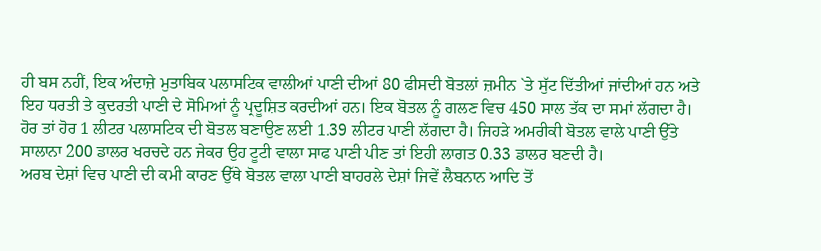ਹੀ ਬਸ ਨਹੀਂ, ਇਕ ਅੰਦਾਜ਼ੇ ਮੁਤਾਬਿਕ ਪਲਾਸਟਿਕ ਵਾਲੀਆਂ ਪਾਣੀ ਦੀਆਂ 80 ਫੀਸਦੀ ਬੋਤਲਾਂ ਜ਼ਮੀਨ `ਤੇ ਸੁੱਟ ਦਿੱਤੀਆਂ ਜਾਂਦੀਆਂ ਹਨ ਅਤੇ ਇਹ ਧਰਤੀ ਤੇ ਕੁਦਰਤੀ ਪਾਣੀ ਦੇ ਸੋਮਿਆਂ ਨੂੰ ਪ੍ਰਦੂਸ਼ਿਤ ਕਰਦੀਆਂ ਹਨ। ਇਕ ਬੋਤਲ ਨੂੰ ਗਲਣ ਵਿਚ 450 ਸਾਲ ਤੱਕ ਦਾ ਸਮਾਂ ਲੱਗਦਾ ਹੈ। ਹੋਰ ਤਾਂ ਹੋਰ 1 ਲੀਟਰ ਪਲਾਸਟਿਕ ਦੀ ਬੋਤਲ ਬਣਾਉਣ ਲਈ 1.39 ਲੀਟਰ ਪਾਣੀ ਲੱਗਦਾ ਹੈ। ਜਿਹੜੇ ਅਮਰੀਕੀ ਬੋਤਲ ਵਾਲੇ ਪਾਣੀ ਉੱਤੇ ਸਾਲਾਨਾ 200 ਡਾਲਰ ਖਰਚਦੇ ਹਨ ਜੇਕਰ ਉਹ ਟੂਟੀ ਵਾਲਾ ਸਾਫ ਪਾਣੀ ਪੀਣ ਤਾਂ ਇਹੀ ਲਾਗਤ 0.33 ਡਾਲਰ ਬਣਦੀ ਹੈ।
ਅਰਬ ਦੇਸ਼ਾਂ ਵਿਚ ਪਾਣੀ ਦੀ ਕਮੀ ਕਾਰਣ ਉੱਥੇ ਬੋਤਲ ਵਾਲਾ ਪਾਣੀ ਬਾਹਰਲੇ ਦੇਸ਼ਾਂ ਜਿਵੇਂ ਲੈਬਨਾਨ ਆਦਿ ਤੋਂ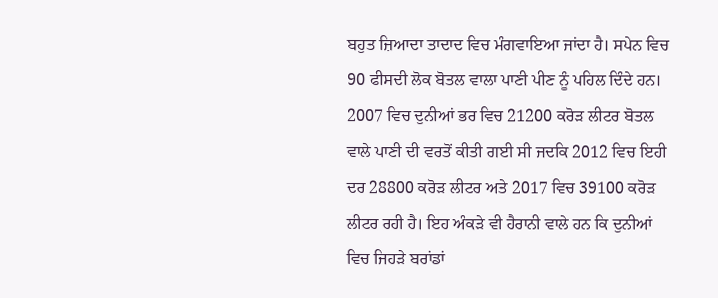ਬਹੁਤ ਜ਼ਿਆਦਾ ਤਾਦਾਦ ਵਿਚ ਮੰਗਵਾਇਆ ਜਾਂਦਾ ਹੈ। ਸਪੇਨ ਵਿਚ 90 ਫੀਸਦੀ ਲੋਕ ਬੋਤਲ ਵਾਲਾ ਪਾਣੀ ਪੀਣ ਨੂੰ ਪਹਿਲ ਦਿੰਦੇ ਹਨ। 2007 ਵਿਚ ਦੁਨੀਆਂ ਭਰ ਵਿਚ 21200 ਕਰੋੜ ਲੀਟਰ ਬੋਤਲ ਵਾਲੇ ਪਾਣੀ ਦੀ ਵਰਤੋਂ ਕੀਤੀ ਗਈ ਸੀ ਜਦਕਿ 2012 ਵਿਚ ਇਹੀ ਦਰ 28800 ਕਰੋੜ ਲੀਟਰ ਅਤੇ 2017 ਵਿਚ 39100 ਕਰੋੜ ਲੀਟਰ ਰਹੀ ਹੈ। ਇਹ ਅੰਕੜੇ ਵੀ ਹੈਰਾਨੀ ਵਾਲੇ ਹਨ ਕਿ ਦੁਨੀਆਂ ਵਿਚ ਜਿਹੜੇ ਬਰਾਂਡਾਂ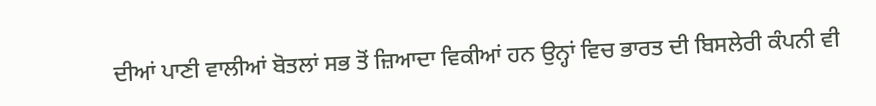ਦੀਆਂ ਪਾਣੀ ਵਾਲੀਆਂ ਬੋਤਲਾਂ ਸਭ ਤੋਂ ਜ਼ਿਆਦਾ ਵਿਕੀਆਂ ਹਨ ਉਨ੍ਹਾਂ ਵਿਚ ਭਾਰਤ ਦੀ ਬਿਸਲੇਰੀ ਕੰਪਨੀ ਵੀ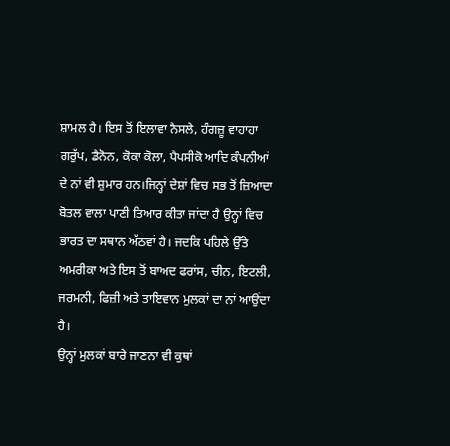ਸ਼ਾਮਲ ਹੈ। ਇਸ ਤੋਂ ਇਲਾਵਾ ਨੈਸਲੇ, ਹੰਗਜ਼ੂ ਵਾਹਾਹਾ ਗਰੁੱਪ, ਡੈਨੋਨ, ਕੋਕਾ ਕੋਲਾ, ਪੈਪਸੀਕੋ ਆਦਿ ਕੰਪਨੀਆਂ ਦੇ ਨਾਂ ਵੀ ਸ਼ੁਮਾਰ ਹਨ।ਜਿਨ੍ਹਾਂ ਦੇਸ਼ਾਂ ਵਿਚ ਸਭ ਤੋਂ ਜ਼ਿਆਦਾ ਬੋਤਲ ਵਾਲਾ ਪਾਣੀ ਤਿਆਰ ਕੀਤਾ ਜਾਂਦਾ ਹੈ ਉਨ੍ਹਾਂ ਵਿਚ ਭਾਰਤ ਦਾ ਸਥਾਨ ਅੱਠਵਾਂ ਹੈ। ਜਦਕਿ ਪਹਿਲੇ ਉੱਤੇ ਅਮਰੀਕਾ ਅਤੇ ਇਸ ਤੋਂ ਬਾਅਦ ਫਰਾਂਸ, ਚੀਨ, ਇਟਲੀ, ਜਰਮਨੀ, ਫਿਜ਼ੀ ਅਤੇ ਤਾਇਵਾਨ ਮੁਲਕਾਂ ਦਾ ਨਾਂ ਆਉਂਦਾ ਹੈ।
ਉਨ੍ਹਾਂ ਮੁਲਕਾਂ ਬਾਰੇ ਜਾਣਨਾ ਵੀ ਕੁਥਾਂ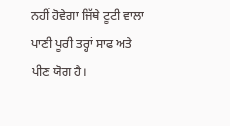ਨਹੀਂ ਹੋਵੇਗਾ ਜਿੱਥੇ ਟੂਟੀ ਵਾਲਾ ਪਾਣੀ ਪੂਰੀ ਤਰ੍ਹਾਂ ਸਾਫ ਅਤੇ ਪੀਣ ਯੋਗ ਹੈ।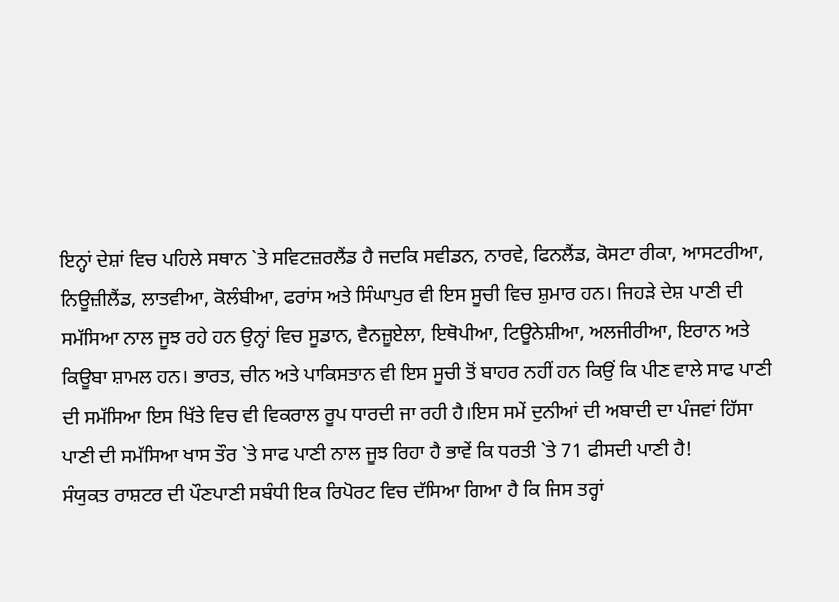ਇਨ੍ਹਾਂ ਦੇਸ਼ਾਂ ਵਿਚ ਪਹਿਲੇ ਸਥਾਨ `ਤੇ ਸਵਿਟਜ਼ਰਲੈਂਡ ਹੈ ਜਦਕਿ ਸਵੀਡਨ, ਨਾਰਵੇ, ਫਿਨਲੈਂਡ, ਕੋਸਟਾ ਰੀਕਾ, ਆਸਟਰੀਆ, ਨਿਊਜ਼ੀਲੈਂਡ, ਲਾਤਵੀਆ, ਕੋਲੰਬੀਆ, ਫਰਾਂਸ ਅਤੇ ਸਿੰਘਾਪੁਰ ਵੀ ਇਸ ਸੂਚੀ ਵਿਚ ਸ਼ੁਮਾਰ ਹਨ। ਜਿਹੜੇ ਦੇਸ਼ ਪਾਣੀ ਦੀ ਸਮੱਸਿਆ ਨਾਲ ਜੂਝ ਰਹੇ ਹਨ ਉਨ੍ਹਾਂ ਵਿਚ ਸੂਡਾਨ, ਵੈਨਜ਼ੂਏਲਾ, ਇਥੋਪੀਆ, ਟਿਊਨੇਸ਼ੀਆ, ਅਲਜੀਰੀਆ, ਇਰਾਨ ਅਤੇ ਕਿਊਬਾ ਸ਼ਾਮਲ ਹਨ। ਭਾਰਤ, ਚੀਨ ਅਤੇ ਪਾਕਿਸਤਾਨ ਵੀ ਇਸ ਸੂਚੀ ਤੋਂ ਬਾਹਰ ਨਹੀਂ ਹਨ ਕਿਉਂ ਕਿ ਪੀਣ ਵਾਲੇ ਸਾਫ ਪਾਣੀ ਦੀ ਸਮੱਸਿਆ ਇਸ ਖਿੱਤੇ ਵਿਚ ਵੀ ਵਿਕਰਾਲ ਰੂਪ ਧਾਰਦੀ ਜਾ ਰਹੀ ਹੈ।ਇਸ ਸਮੇਂ ਦੁਨੀਆਂ ਦੀ ਅਬਾਦੀ ਦਾ ਪੰਜਵਾਂ ਹਿੱਸਾ ਪਾਣੀ ਦੀ ਸਮੱਸਿਆ ਖਾਸ ਤੌਰ `ਤੇ ਸਾਫ ਪਾਣੀ ਨਾਲ ਜੂਝ ਰਿਹਾ ਹੈ ਭਾਵੇਂ ਕਿ ਧਰਤੀ `ਤੇ 71 ਫੀਸਦੀ ਪਾਣੀ ਹੈ!
ਸੰਯੁਕਤ ਰਾਸ਼ਟਰ ਦੀ ਪੌਣਪਾਣੀ ਸਬੰਧੀ ਇਕ ਰਿਪੋਰਟ ਵਿਚ ਦੱਸਿਆ ਗਿਆ ਹੈ ਕਿ ਜਿਸ ਤਰ੍ਹਾਂ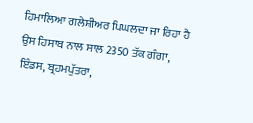ਹਿਮਾਲਿਆ ਗਲੇਸ਼ੀਅਰ ਪਿਘਲਦਾ ਜਾ ਰਿਹਾ ਹੈ ਉਸ ਹਿਸਾਬ ਨਾਲ ਸਾਲ 2350 ਤੱਕ ਗੰਗਾ, ਇੰਡਸ, ਬ੍ਰਹਮਪੁੱਤਰਾ,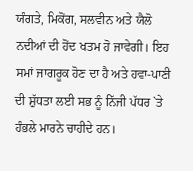ਯੰਗਤੇ, ਮਿਕੋਂਗ, ਸਲਵੀਨ ਅਤੇ ਯੈਲੋ ਨਦੀਆਂ ਦੀ ਹੋਂਦ ਖਤਮ ਹੋ ਜਾਵੇਗੀ। ਇਹ ਸਮਾਂ ਜਾਗਰੂਕ ਹੋਣ ਦਾ ਹੈ ਅਤੇ ਹਵਾ-ਪਾਣੀ ਦੀ ਸ਼ੁੱਧਤਾ ਲਈ ਸਭ ਨੂੰ ਨਿੱਜੀ ਪੱਧਰ `ਤੇ ਹੰਭਲੇ ਮਾਰਨੇ ਚਾਹੀਦੇ ਹਨ।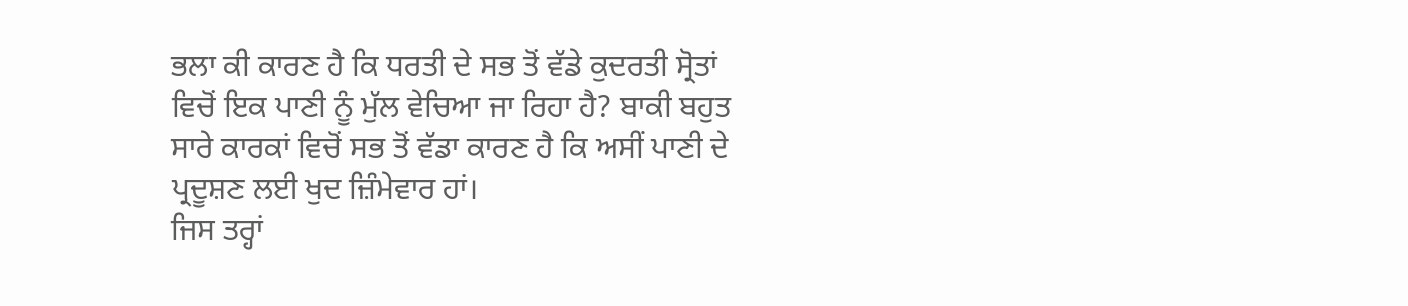ਭਲਾ ਕੀ ਕਾਰਣ ਹੈ ਕਿ ਧਰਤੀ ਦੇ ਸਭ ਤੋਂ ਵੱਡੇ ਕੁਦਰਤੀ ਸ੍ਰੋਤਾਂ ਵਿਚੋਂ ਇਕ ਪਾਣੀ ਨੂੰ ਮੁੱਲ ਵੇਚਿਆ ਜਾ ਰਿਹਾ ਹੈ? ਬਾਕੀ ਬਹੁਤ ਸਾਰੇ ਕਾਰਕਾਂ ਵਿਚੋਂ ਸਭ ਤੋਂ ਵੱਡਾ ਕਾਰਣ ਹੈ ਕਿ ਅਸੀਂ ਪਾਣੀ ਦੇ ਪ੍ਰਦੂਸ਼ਣ ਲਈ ਖੁਦ ਜ਼ਿੰਮੇਵਾਰ ਹਾਂ।
ਜਿਸ ਤਰ੍ਹਾਂ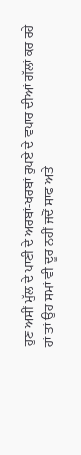ਹੁਣ ਅਸੀਂ ਮੁੱਲ ਦੇ ਪਾਣੀ ਦੇ ਅਰਬਾਂ-ਖਰਬਾਂ ਰੁਪਏ ਦੇ ਵਪਾਰ ਦੀਆਂ ਗੱਲਾਂ ਕਰ ਰਹੇ ਹਾਂ ਤਾਂ ਉਹ ਸਮਾਂ ਵੀ ਦੂਰ ਨਹੀਂ ਜਦੋਂ ਸਾਫ ਅਤੇ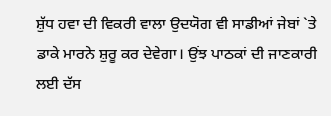ਸ਼ੁੱਧ ਹਵਾ ਦੀ ਵਿਕਰੀ ਵਾਲਾ ਉਦਯੋਗ ਵੀ ਸਾਡੀਆਂ ਜੇਬਾਂ `ਤੇ ਡਾਕੇ ਮਾਰਨੇ ਸ਼ੁਰੂ ਕਰ ਦੇਵੇਗਾ। ਉਂਝ ਪਾਠਕਾਂ ਦੀ ਜਾਣਕਾਰੀ ਲਈ ਦੱਸ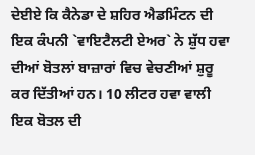ਦੇਈਏ ਕਿ ਕੈਨੇਡਾ ਦੇ ਸ਼ਹਿਰ ਐਡਮਿੰਟਨ ਦੀ ਇਕ ਕੰਪਨੀ `ਵਾਇਟੈਲਟੀ ਏਅਰ` ਨੇ ਸ਼ੁੱਧ ਹਵਾ ਦੀਆਂ ਬੋਤਲਾਂ ਬਾਜ਼ਾਰਾਂ ਵਿਚ ਵੇਚਣੀਆਂ ਸ਼ੁਰੂ ਕਰ ਦਿੱਤੀਆਂ ਹਨ। 10 ਲੀਟਰ ਹਵਾ ਵਾਲੀ ਇਕ ਬੋਤਲ ਦੀ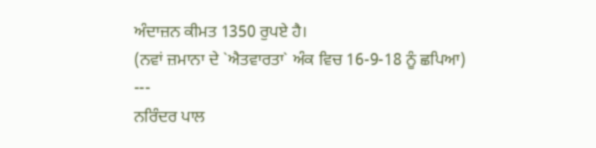ਅੰਦਾਜ਼ਨ ਕੀਮਤ 1350 ਰੁਪਏ ਹੈ।
(ਨਵਾਂ ਜ਼ਮਾਨਾ ਦੇ `ਐਤਵਾਰਤਾ` ਅੰਕ ਵਿਚ 16-9-18 ਨੂੰ ਛਪਿਆ)
---
ਨਰਿੰਦਰ ਪਾਲ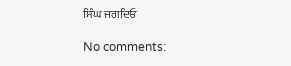ਸਿੰਘ ਜਗਦਿਓ

No comments: